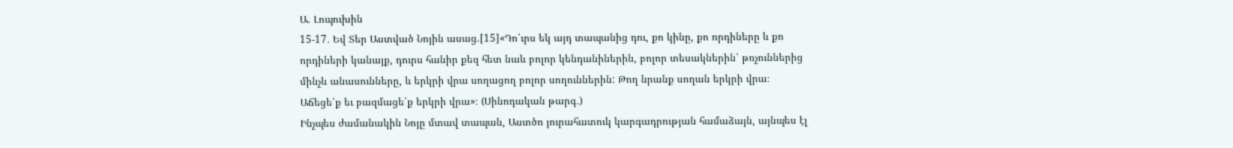Ա. Լոպուխին
15-17․ Եվ Տեր Աստված Նոյին ասաց.[15]«Դո՛ւրս եկ այդ տապանից դու, քո կինը, քո որդիները և քո որդիների կանայք, դուրս հանիր քեզ հետ նաև բոլոր կենդանիներին, բոլոր տեսակներին՝ թռչուններից մինչև անասունները, և երկրի վրա սողացող բոլոր սողուններին: Թող նրանք սողան երկրի վրա։ Աճեցե՛ք եւ բազմացե՛ք երկրի վրա»։ (Սինոդական թարգ․)
Ինչպես ժամանակին Նոյը մտավ տապան, Աստծո յուրահատուկ կարգադրության համաձայն, այնպես էլ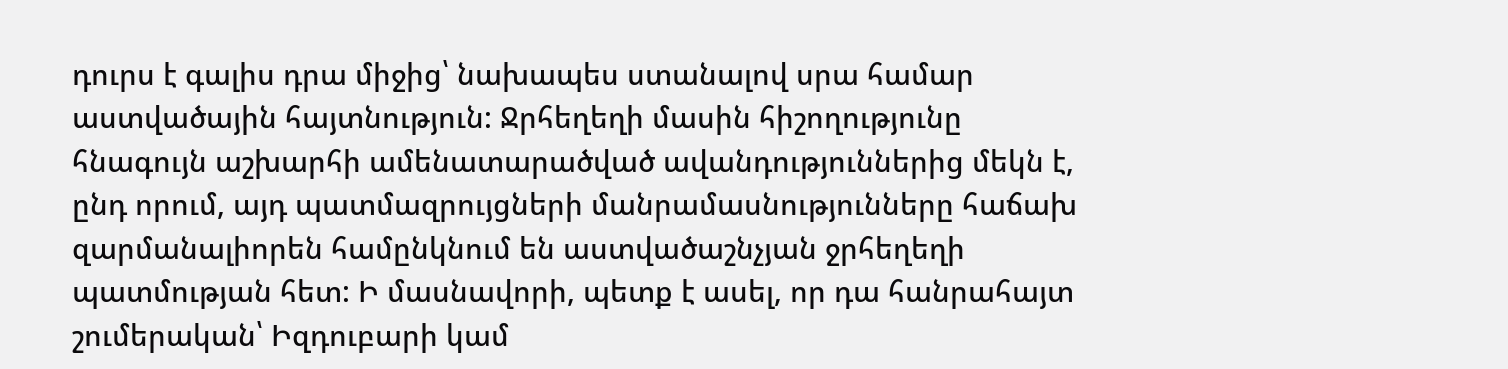դուրս է գալիս դրա միջից՝ նախապես ստանալով սրա համար աստվածային հայտնություն: Ջրհեղեղի մասին հիշողությունը հնագույն աշխարհի ամենատարածված ավանդություններից մեկն է, ընդ որում, այդ պատմազրույցների մանրամասնությունները հաճախ զարմանալիորեն համընկնում են աստվածաշնչյան ջրհեղեղի պատմության հետ: Ի մասնավորի, պետք է ասել, որ դա հանրահայտ շումերական՝ Իզդուբարի կամ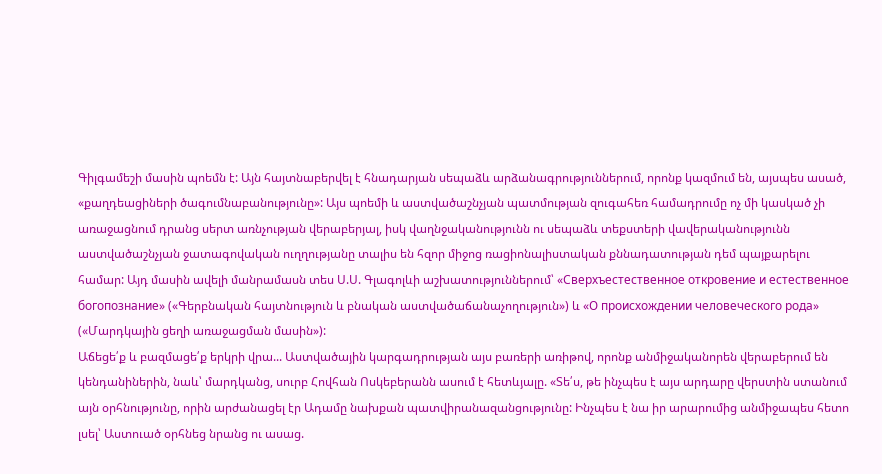Գիլգամեշի մասին պոեմն է: Այն հայտնաբերվել է հնադարյան սեպաձև արձանագրություններում, որոնք կազմում են, այսպես ասած, «քաղդեացիների ծագումնաբանությունը»: Այս պոեմի և աստվածաշնչյան պատմության զուգահեռ համադրումը ոչ մի կասկած չի առաջացնում դրանց սերտ առնչության վերաբերյալ, իսկ վաղնջականությունն ու սեպաձև տեքստերի վավերականությունն աստվածաշնչյան ջատագովական ուղղությանը տալիս են հզոր միջոց ռացիոնալիստական քննադատության դեմ պայքարելու համար: Այդ մասին ավելի մանրամասն տես Ս.Ս. Գլագոլևի աշխատություններում՝ «Сверхъестественное откровение и естественное богопознание» («Գերբնական հայտնություն և բնական աստվածաճանաչողություն») և «О происхождении человеческого рода» («Մարդկային ցեղի առաջացման մասին»):
Աճեցե՛ք և բազմացե՛ք երկրի վրա... Աստվածային կարգադրության այս բառերի առիթով, որոնք անմիջականորեն վերաբերում են կենդանիներին, նաև՝ մարդկանց, սուրբ Հովհան Ոսկեբերանն ասում է հետևյալը. «Տե՛ս, թե ինչպես է այս արդարը վերստին ստանում այն օրհնությունը, որին արժանացել էր Ադամը նախքան պատվիրանազանցությունը: Ինչպես է նա իր արարումից անմիջապես հետո լսել՝ Աստուած օրհնեց նրանց ու ասաց.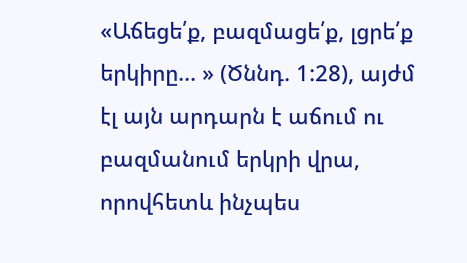«Աճեցե՛ք, բազմացե՛ք, լցրե՛ք երկիրը... » (Ծննդ. 1:28), այժմ էլ այն արդարն է աճում ու բազմանում երկրի վրա, որովհետև ինչպես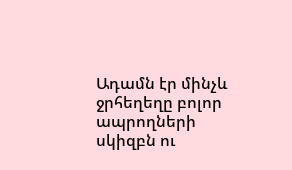Ադամն էր մինչև ջրհեղեղը բոլոր ապրողների սկիզբն ու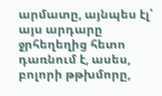արմատը, այնպես էլ՝ այս արդարը ջրհեղեղից հետո դառնում է, ասես, բոլորի թթխմորը,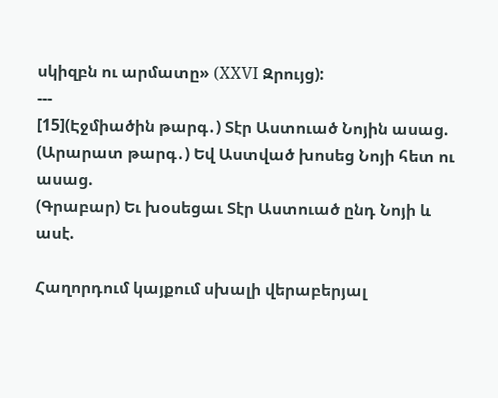սկիզբն ու արմատը» (XXVI Զրույց):
---
[15](Էջմիածին թարգ․) Տէր Աստուած Նոյին ասաց.
(Արարատ թարգ․) Եվ Աստված խոսեց Նոյի հետ ու ասաց.
(Գրաբար) Եւ խօսեցաւ Տէր Աստուած ընդ Նոյի և ասէ.

Հաղորդում կայքում սխալի վերաբերյալ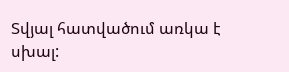Տվյալ հատվածում առկա է սխալ: